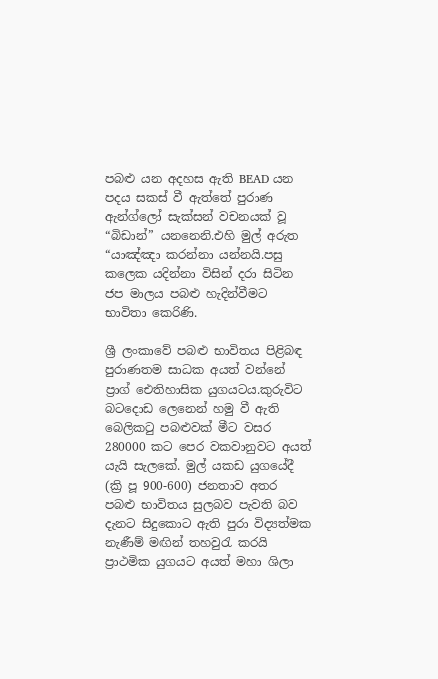පබළු යන අදහස ඇති BEAD යන පදය සකස් වී ඇත්තේ පුරාණ ඇන්ග්ලෝ සැක්සන් වචනයක් වූ “බිඩාන්” යනනෙනි.එහි මුල් අරුත “යාඤ්ඤා කරන්නා යන්නයි.පසු කලෙක යදින්නා විසින් දරා සිටින ජප මාලය පබළු හැදින්වීමට භාවිතා කෙරිණි.

ශ්‍රී ලංකාවේ පබළු භාවිතය පිළිබඳ පුරාණතම සාධක අයත් වන්නේ ප්‍රාග් ඓතිහාසික යුගයටය.කුරුවිට බටදොඩ ලෙනෙන් හමු වී ඇති බෙලිකටු පබළුවක් මීට වසර 280000 කට පෙර වකවානුවට අයත් යැයි සැලකේ. මුල් යකඩ යුගයේදී (ක්‍රි පූ 900-600) ජනතාව අතර පබළු භාවිතය සුලබව පැවති බව දැනට සිදුකොට ඇති පුරා විද්‍යත්මක නැණීම් මඟින් තහවුරැ කරයි ප්‍රාථමික යුගයට අයත් මහා ශිලා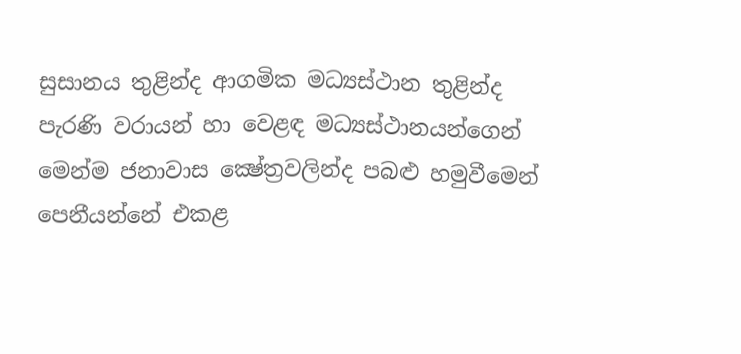සුසානය තුළින්ද ආගමික මධ්‍යස්ථාන තුළින්ද පැරණි වරායන් හා වෙළඳ මධ්‍යස්ථානයන්ගෙන් මෙන්ම ජනාවාස ‍‍ක්‍ෂේත්‍රවලින්ද පබළු හමුවීමෙන් පෙනීයන්නේ එකළ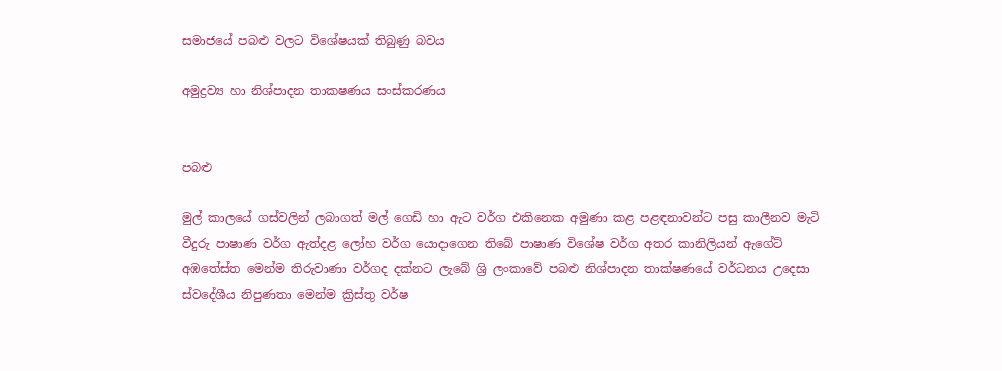සමාජයේ පබළු වලට විශේෂයක් තිබුණු බවය

අමුද්‍රව්‍ය හා නිශ්පාදන තාක‍ෂණය සංස්කරණය


පබළු

මුල් කාලයේ ගස්වලින් ලබාගත් මල් ගෙඩි හා ඇට වර්ග එකිනෙක අමුණා කළ පළඳනාවන්ට පසු කාලීනව මැටි වීදුරු පාෂාණ වර්ග ඇත්දළ ලෝහ වර්ග යොදාගෙන ති‍බේ පාෂාණ විශේෂ වර්ග අතර කානිලියන් ඇගේට් අඹතේස්ත මෙන්ම තිරුවාණා වර්ගද දක්නට ලැබේ ශ්‍රි ලංකාවේ පබළු නිශ්පාදන තාක්ෂණයේ වර්ධනය උදෙසා ස්වදේශීය නිපුණතා මෙන්ම ක්‍රිස්තු වර්ෂ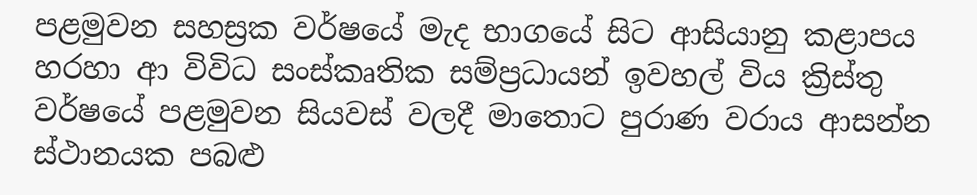පළමුවන සහස්‍රක වර්ෂයේ මැද භාගයේ සිට ආසියානු කළාපය හරහා ආ විවිධ සංස්කෘතික සම්ප්‍රධායන් ඉවහල් විය ක්‍රිස්තු වර්ෂයේ පළමුවන සියවස් වලදී මාතොට පුරාණ වරාය ආසන්න ස්ථානයක පබළු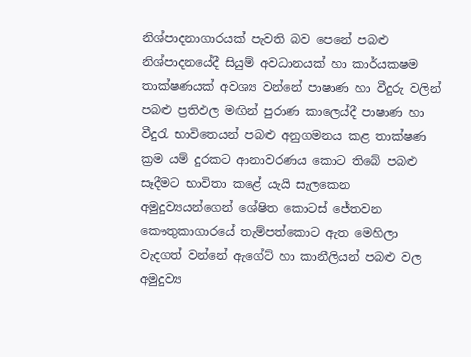නිශ්පාදනාගාරයක් පැවති බව පෙනේ පබළු නිශ්පාදනයේදී සියුම් අවධානයක් හා කාර්යක‍ෂම තාක්ෂණයක් අවශ්‍ය වන්නේ පාෂාණ හා වීදුරු වලින් පබළු ප්‍රතිඵල මඟින් පුරාණ කාලෙය්දී පාෂාණ හා වීදුරැ භාවිතෙයන් පබළු අනුගමනය කළ තාක්ෂණ ක්‍රම යම් දුරකට ආනාවරණය කොට තිබේ පබළු සෑදීමට භාවිතා කළේ යැයි සැලකෙන අමුදුව්‍යයන්ගෙන් ශේෂිත කොටස් ජේතවන කෞතුකාගාරයේ තැම්පත්කොට ඇත මෙහිලා වැදගත් වන්නේ ඇගේට් හා කානීලියන් පබළු වල අමුදුව්‍ය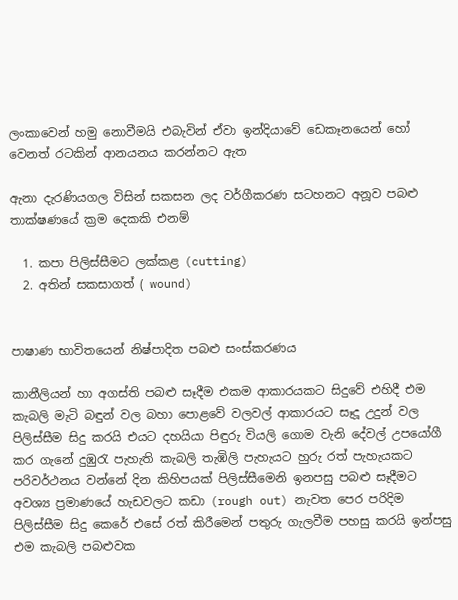ලංකාවෙන් හමු නොවීමයි එබැවින් ඒවා ඉන්දියාවේ ඩෙකෑනයෙන් හෝ වෙනත් රටකින් ආනයනය කරන්නට ඇත

ඇනා දැරණියගල විසින් සකසන ලද වර්ගීකරණ සටහනට අනූව පබළු තාක්ෂණයේ ක්‍රම දෙකකි එනම්

  1. කපා පිලිස්සීමට ලක්කළ (cutting)
  2. අතින් සකසාගත් ( wound)


පාෂාණ භාවිතයෙන් නිෂ්පාදිත පබළු සංස්කරණය

කානීලියන් හා අගස්ති පබළු සෑදීම එකම ආකාරයකට සිදුවේ එහිදී එම කැබලි මැටි බඳුන් වල බහා පොළවේ වලවල් ආකාරයට සෑදූ උදුන් වල පිලිස්සීම සිදු කරයි එයට දහයියා පිඳුරු වියලි ගොම වැනි දේවල් උපයෝගී කර ගැනේ දුඹුරැ පැහැති කැබලි තැඹිලි පැහැයට හුරු රත් පැහැයකට පරිවර්ථනය වන්නේ දින කිහිපයක් පිලිස්සීමෙනි ඉනපසු පබළු සෑදීමට අවශ්‍ය ප්‍රමාණයේ හැඩවලට කඩා (rough out) නැවත පෙර පරිදිම පිලිස්සීම සිදු කෙරේ එසේ රත් කිරීමෙන් පතුරු ගැලවීම පහසු කරයි ඉන්පසු එම කැබලි පබළුවක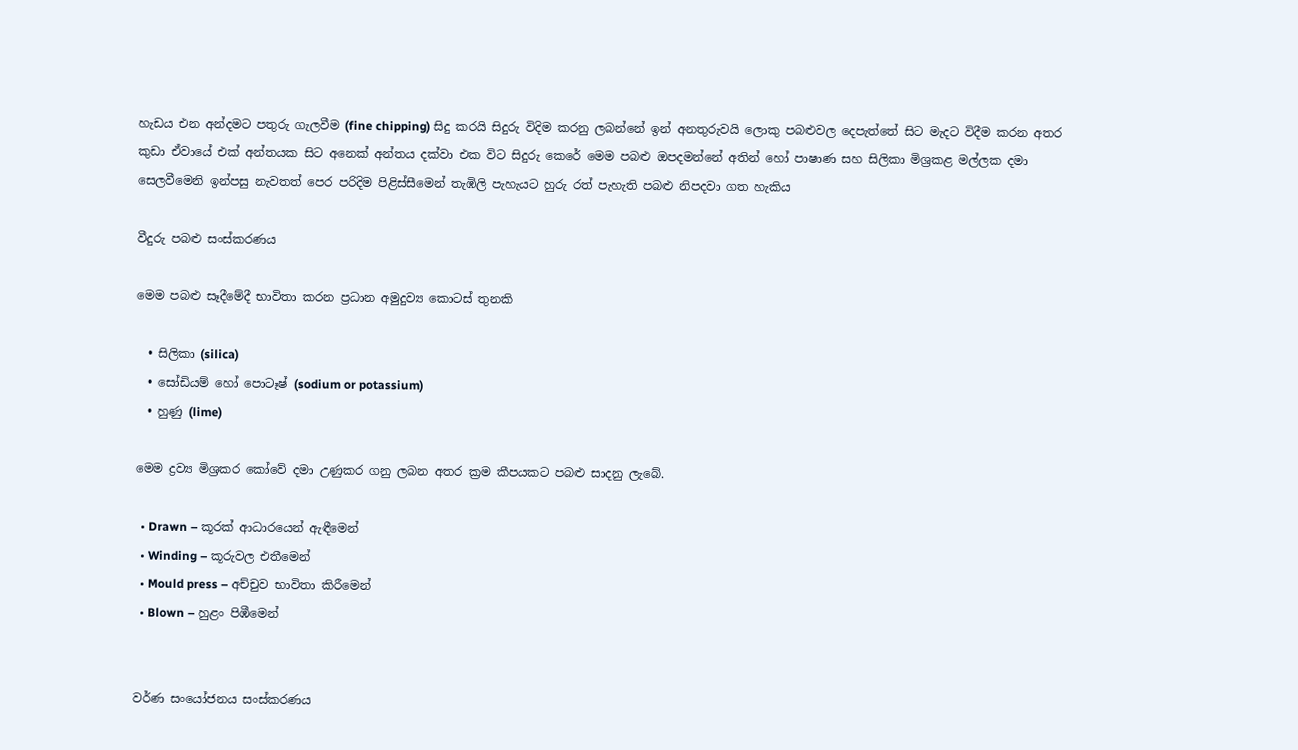හැඩය එන අන්දමට පතුරු ගැලවීම (fine chipping) සිදු කරයි සිදුරු විදිම කරනු ලබන්නේ ඉන් අනතුරුවයි ලොකු පබළුවල දෙපැත්තේ සිට මැදට විදීම කරන අතර කුඩා ඒවායේ එක් අන්තයක සිට අනෙක් අන්තය දක්වා එක විට සිදුරු කෙරේ මෙම පබළු ඔපදමන්නේ අතින් හෝ පාෂාණ සහ සිලිකා මිශ්‍රකළ මල්ලක දමා සෙලවීමෙනි ඉන්පසු නැවතත් පෙර පරිදිම පිළිස්සීමෙන් තැඹිලි පැහැයට හුරු රත් පැහැති පබළු නිපදවා ගත හැකිය

වීදුරු පබළු සංස්කරණය

මෙම පබළු සෑදීමේදී භාවිතා කරන ප්‍රධාන අමුදුව්‍ය කොටස් තුනකි

  • සිලිකා (silica)
  • සෝඩියම් හෝ පොටෑෂ් (sodium or potassium)
  • හුණු (lime)

මෙම ද්‍රව්‍ය මිශ්‍රකර කෝවේ දමා උණුකර ගනු ලබන අතර ක්‍රම කීපයකට පබළු සාදනු ලැබේ.

  • Drawn – කූරක් ආධාරයෙන් ඇඳීමෙන්
  • Winding – කූරුවල එතීමෙන්
  • Mould press – අච්චුව භාවිතා කිරීමෙන්
  • Blown – හුළං පිඹීමෙන්


වර්ණ සංයෝජනය සංස්කරණය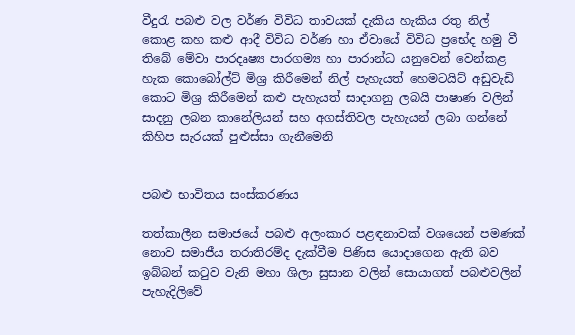වීදුරැ පබළු වල වර්ණ විවිධ තාවයක් දැකිය හැකිය රතු නිල් කොළ කහ කළු ආදී විවිධ වර්ණ හා ඒවායේ විවිධ ප්‍රභේද හමු වී තිබේ මේවා පාරදෘෂ්‍ය පාරගම්‍ය හා පාරාන්ධ යනුවෙන් වෙන්කළ හැක කොබෝල්ට් මිශ්‍ර කිරීමෙන් නිල් පැහැයත් හෙමටයිට් අඩුවැඩි කොට මිශ්‍ර කිරීමෙන් කළු පැහැයත් සාදාගනු ලබයි පාෂාණ වලින් සාදනු ලබන කානේලියන් සහ අගස්තිවල පැහැයන් ලබා ගන්නේ කිහිප සැරයක් පුළුස්සා ගැනීමෙනි


පබළු භාවිතය සංස්කරණය

තත්කාලීන සමාජයේ පබළු අලංකාර පළඳනාවක් වශයෙන් පමණක් නොව සමාජීය තරාතිරම්ද දැක්වීම පිණිස යොදාගෙන ඇති බව ඉබ්බන් කටුව වැනි මහා ශිලා සුසාන වලින් සොයාගත් පබළුවලින් පැහැදිලිවේ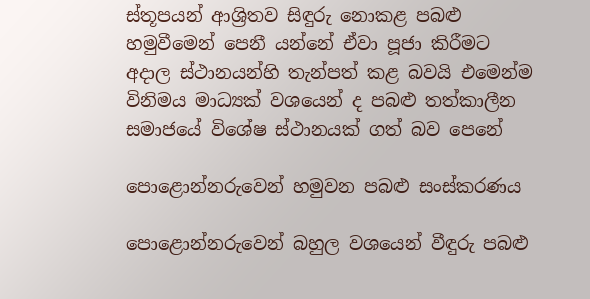ස්තූපයන් ආශ්‍රිතව සිඳුරු නොකළ පබළු හමුවීමෙන් පෙනී යන්නේ ඒවා පූජා කිරීමට අදාල ස්ථානයන්හි තැන්පත් කළ බවයි එමෙන්ම විනිමය මාධ්‍යක් වශයෙන් ද පබළු තත්කාලීන සමාජයේ විශේෂ ස්ථානයක් ගත් බව පෙනේ

පොළොන්නරුවෙන් හමුවන පබළු සංස්කරණය

පොළොන්නරුවෙන් බහුල වශයෙන් වීඳුරු පබළු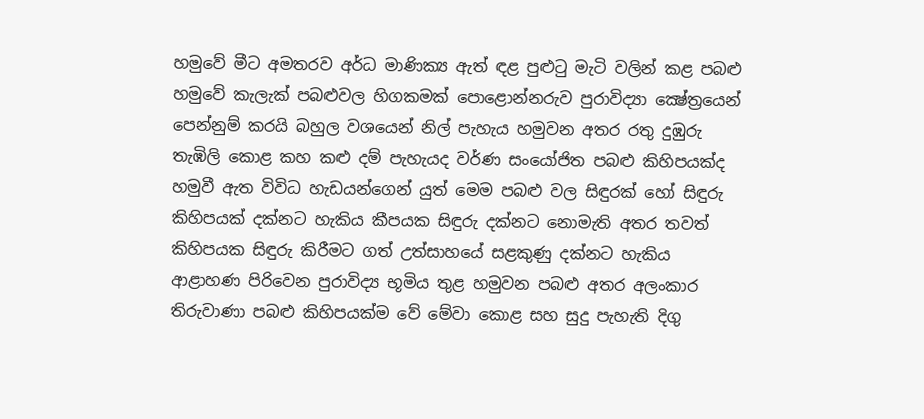හමුවේ මීට අමතරව අර්ධ මාණික්‍ය ඇත් ඳළ පුළුටු මැටි වලින් කළ පබළු හමුවේ කැලැක් පබළුවල හිගකමක් පොළොන්නරුව පුරාවිද්‍යා ‍ක්‍ෂේත්‍රයෙන් පෙන්නුම් කරයි බහුල වශයෙන් නිල් පැහැය හමුවන අතර රතු දුඹුරු තැඹිලි කොළ කහ කළු දම් පැහැයද වර්ණ සංයෝජිත පබළු කිහිපයක්ද හමුවී ඇත විවිධ හැඩයන්ගෙන් යුත් මෙම පබළු වල සිඳුරක් හෝ සිඳුරු කිහිපයක් දක්නට හැකිය කීපයක සිඳුරු දක්නට නොමැති අතර තවත් කිහිපයක සිඳුරු කිරීමට ගත් උත්සාහයේ සළකුණු දක්නට හැකිය ආළාහණ පිරිවෙන පුරාවිද්‍ය භූමිය තුළ හමුවන පබළු අතර අලංකාර තිරුවාණා පබළු කිහිපයක්ම වේ ‍මේවා කොළ සහ සුදු පැහැති දිගු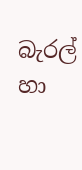බැරල් හා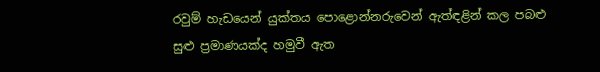රවුම් හැඩයෙන් යුක්තය පොළොන්නරුවෙන් ඇත්ඳළින් කල පබළු සුළු ප්‍රමාණයක්ද හමුවී ඇත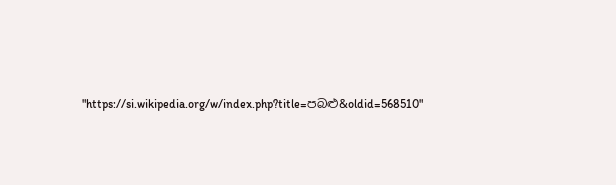"https://si.wikipedia.org/w/index.php?title=පබළු&oldid=568510"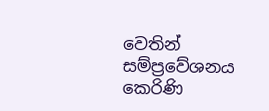වෙතින් සම්ප්‍රවේශනය කෙරිණි